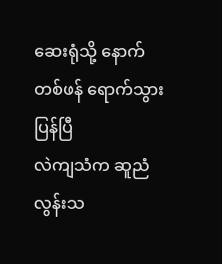ဆေးရုံသို့ နောက်တစ်ဖန် ရောက်သွားပြန်ပြီ
လဲကျသံက ဆူညံလွန်းသ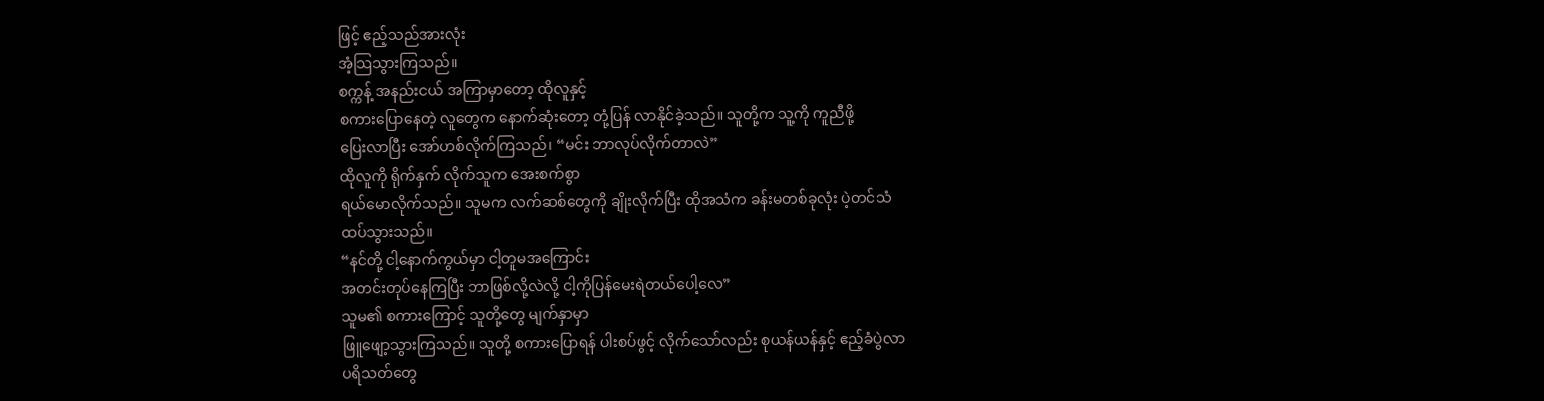ဖြင့် ဧည့်သည်အားလုံး
အံ့သြသွားကြသည်။
စက္ကန့် အနည်းငယ် အကြာမှာတော့ ထိုလူနှင့်
စကားပြောနေတဲ့ လူတွေက နောက်ဆုံးတော့ တုံ့ပြန် လာနိုင်ခဲ့သည်။ သူတို့က သူ့ကို ကူညီဖို့
ပြေးလာပြီး အော်ဟစ်လိုက်ကြသည်၊ “မင်း ဘာလုပ်လိုက်တာလဲ”
ထိုလူကို ရိုက်နှက် လိုက်သူက အေးစက်စွာ
ရယ်မောလိုက်သည်။ သူမက လက်ဆစ်တွေကို ချိုးလိုက်ပြီး ထိုအသံက ခန်းမတစ်ခုလုံး ပဲ့တင်သံ
ထပ်သွားသည်။
“နင်တို့ ငါ့နောက်ကွယ်မှာ ငါ့တူမအကြောင်း
အတင်းတုပ်နေကြပြီး ဘာဖြစ်လို့လဲလို့ ငါ့ကိုပြန်မေးရဲတယ်ပေါ့လေ”
သူမ၏ စကားကြောင့် သူတို့တွေ မျက်နှာမှာ
ဖြူဖျော့သွားကြသည်။ သူတို့ စကားပြောရန် ပါးစပ်ဖွင့် လိုက်သော်လည်း စုယန်ယန်နှင့် ဧည့်ခံပွဲလာ
ပရိသတ်တွေ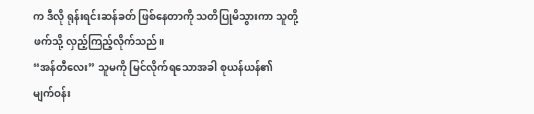က ဒီလို ရုန်းရင်းဆန်ခတ် ဖြစ်နေတာကို သတိပြုမိသွားကာ သူတို့ဖက်သို့ လှည့်ကြည့်လိုက်သည်။
“အန်တီလေး” သူမကို မြင်လိုက်ရသောအခါ စုယန်ယန်၏
မျက်ဝန်း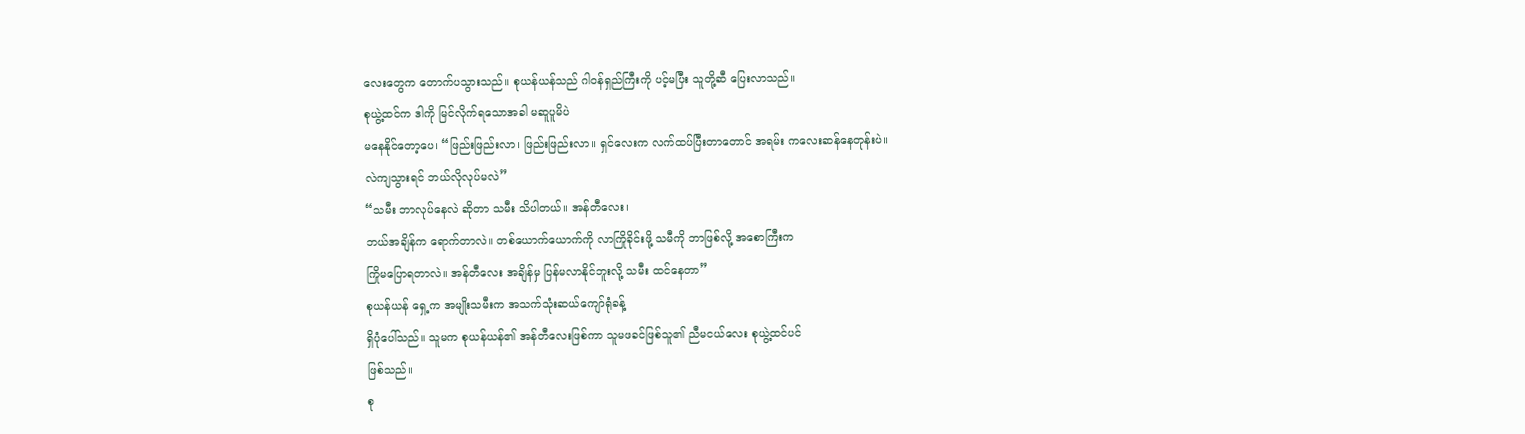လေးတွေက တောက်ပသွားသည်။ စုယန်ယန်သည် ဂါဝန်ရှည်ကြီးကို ပင့်မပြီး သူတို့ဆီ ပြေးလာသည်။
စုယွဲ့ထင်က ဒါကို မြင်လိုက်ရသောအခါ မဆူပူမိပဲ
မနေနိုင်တော့ပေ၊ “ဖြည်းဖြည်းလာ၊ ဖြည်းဖြည်းလာ။ ရှင်လေးက လက်ထပ်ပြီးတာတောင် အရမ်း ကလေးဆန်နေတုန်းပဲ။
လဲကျသွားရင် ဘယ်လိုလုပ်မလဲ”
“သမီး ဘာလုပ်နေလဲ ဆိုတာ သမီး သိပါတယ်။ အန်တီလေး၊
ဘယ်အချိန်က ရောက်တာလဲ။ တစ်ယောက်ယောက်ကို လာကြိုခိုင်းဖို့ သမီကို ဘာဖြစ်လို့ အစောကြီးက
ကြိုမပြောရတာလဲ။ အန်တီလေး အချိန်မှ ပြန်မလာနိုင်ဘူးလို့ သမီး ထင်နေတာ”
စုယန်ယန် ရှေ့က အမျိုးသမီးက အသက်သုံးဆယ်ကျော်ရုံခန့်
ရှိပုံပေါ်သည်။ သူမက စုယန်ယန်၏ အန်တီလေးဖြစ်ကာ သူမဖခင်ဖြစ်သူ၏ ညီမငယ်လေး စုယွဲ့ထင်ပင်
ဖြစ်သည်။
စု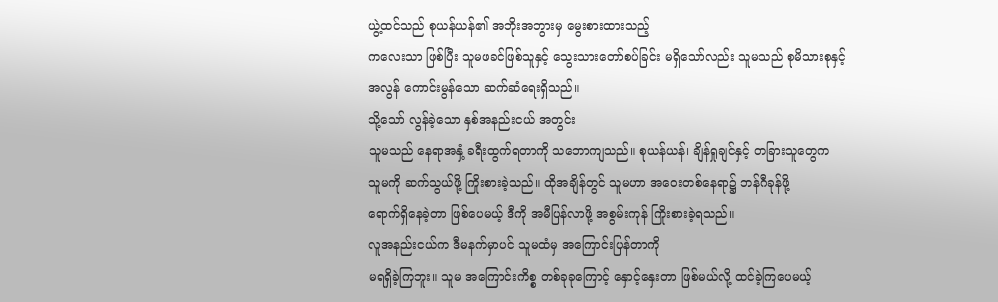ယွဲ့ထင်သည် စုယန်ယန်၏ အဘိုးအဘွားမှ မွေးစားထားသည့်
ကလေးသာ ဖြစ်ပြီး သူမဖခင်ဖြစ်သူနှင့် သွေးသားတော်စပ်ခြင်း မရှိသော်လည်း သူမသည် စုမိသားစုနှင့်
အလွန် ကောင်းမွန်သော ဆက်ဆံရေးရှိသည်။
သို့သော် လွန်ခဲ့သော နှစ်အနည်းငယ် အတွင်း
သူမသည် နေရာအနှံ့ ခရီးထွက်ရတာကို သဘောကျသည်။ စုယန်ယန်၊ ချိန်ရှုချင်နှင့် တခြားသူတွေက
သူမကို ဆက်သွယ်ဖို့ ကြိုးစားခဲ့သည်။ ထိုအချိန်တွင် သူမဟာ အဝေးတစ်နေရာ၌ ဘန်ဂီခုန်ဖို့
ရောက်ရှိနေခဲ့တာ ဖြစ်ပေမယ့် ဒီကို အမီပြန်လာဖို့ အစွမ်းကုန် ကြိုးစားခဲ့ရသည်။
လူအနည်းငယ်က ဒီမနက်မှာပင် သူမထံမှ အကြောင်းပြန်တာကို
မရရှိခဲ့ကြဘူး။ သူမ အကြောင်းကိစ္စ တစ်ခုခုကြောင့် နှောင့်နှေးတာ ဖြစ်မယ်လို့ ထင်ခဲ့ကြပေမယ့်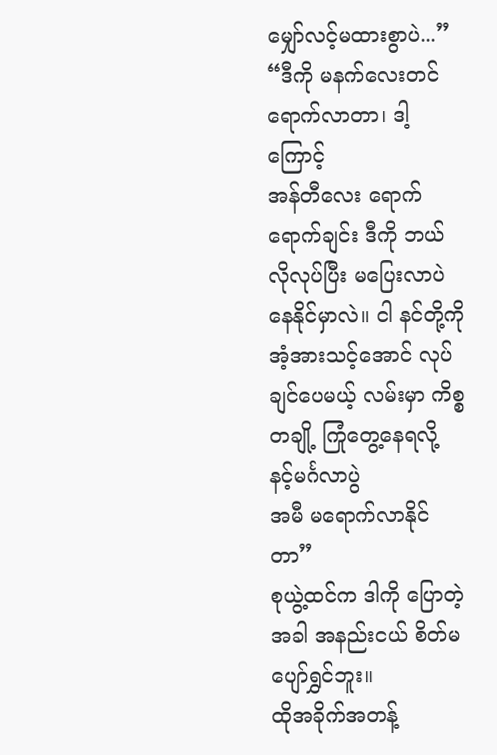မျှော်လင့်မထားစွာပဲ...”
“ဒီကို မနက်လေးတင် ရောက်လာတာ၊ ဒါ့ကြောင့်
အန်တီလေး ရောက်ရောက်ချင်း ဒီကို ဘယ်လိုလုပ်ပြီး မပြေးလာပဲ နေနိုင်မှာလဲ။ ငါ နင်တို့ကို
အံ့အားသင့်အောင် လုပ်ချင်ပေမယ့် လမ်းမှာ ကိစ္စတချို့ ကြုံတွေ့နေရလို့ နင့်မင်္ဂလာပွဲ
အမီ မရောက်လာနိုင်တာ”
စုယွဲ့ထင်က ဒါကို ပြောတဲ့အခါ အနည်းငယ် စိတ်မပျော်ရွှင်ဘူး။
ထိုအခိုက်အတန့်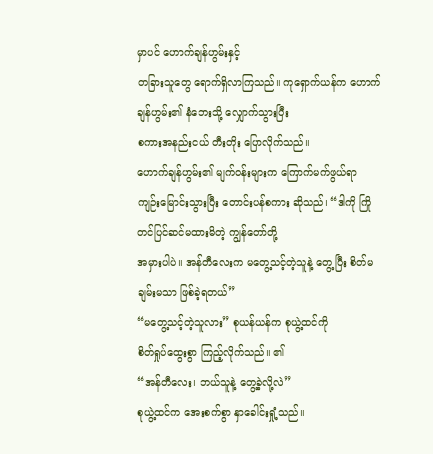မှာပင် ဟောက်ချန်ဟွမ်းနှင့်
တခြားသူတွေ ရောက်ရှိလာကြသည်။ ကုရှောက်ယန်က ဟောက်ချန်ဟွမ်း၏ နံဘေးသို့ လျှောက်သွားပြီး
စကားအနည်းငယ် တီးတိုး ပြောလိုက်သည်။
ဟောက်ချန်ဟွမ်း၏ မျက်ဝန်းများက ကြောက်မက်ဖွယ်ရာ
ကျဉ်းမြောင်းသွားပြီး တောင်းပန်စကား ဆိုသည်၊ “ဒါကို ကြိုတင်ပြင်ဆင်မထားမိတဲ့ ကျွန်တော်တို့
အမှားပါပဲ။ အန်တီလေးက မတွေ့သင့်တဲ့သူနဲ့ တွေ့ပြီး စိတ်မချမ်းမသာ ဖြစ်ခဲ့ရတယ်”
“မတွေ့သင့်တဲ့သူလား” စုယန်ယန်က စုယွဲ့ထင်ကို
စိတ်ရှုပ်ထွေးစွာ ကြည့်လိုက်သည်။ ၏
“အန်တီလေး၊ ဘယ်သူနဲ့ တွေ့ခဲ့လို့လဲ”
စုယွဲ့ထင်က အေးစက်စွာ နှာခေါင်းရှုံ့သည်။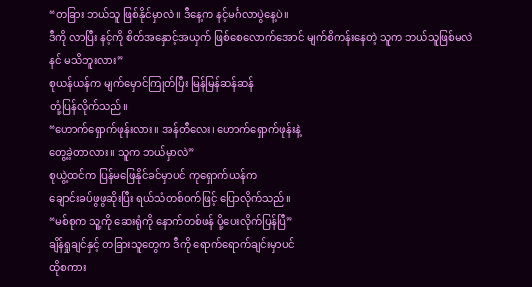“တခြား ဘယ်သူ ဖြစ်နိုင်မှာလဲ။ ဒီနေ့က နင့်မင်္ဂလာပွဲနေ့ပဲ။
ဒီကို လာပြီး နင့်ကို စိတ်အနှောင့်အယှက် ဖြစ်စေလောက်အောင် မျက်စိကန်းနေတဲ့ သူက ဘယ်သူဖြစ်မလဲ
နင် မသိဘူးလား”
စုယန်ယန်က မျက်မှောင်ကြုတ်ပြီး မြန်မြန်ဆန်ဆန်
တုံ့ပြန်လိုက်သည်။
“ဟောက်ရှောက်ဖုန်းလား။ အန်တီလေး၊ ဟောက်ရှောက်ဖုန်းနဲ့
တွေ့ခဲ့တာလား။ သူက ဘယ်မှာလဲ”
စုယွဲ့ထင်က ပြန်မဖြေနိုင်ခင်မှာပင် ကုရှောက်ယန်က
ချောင်းခပ်ဖွဖွဆိုးပြီး ရယ်သံတစ်ဝက်ဖြင့် ပြောလိုက်သည်။
“မစ်စုက သူ့ကို ဆေးရုံကို နောက်တစ်ဖန် ပို့ပေးလိုက်ပြန်ပြီ”
ချိန်ရှုချင်နှင့် တခြားသူတွေက ဒီကို ရောက်ရောက်ချင်းမှာပင်
ထိုစကား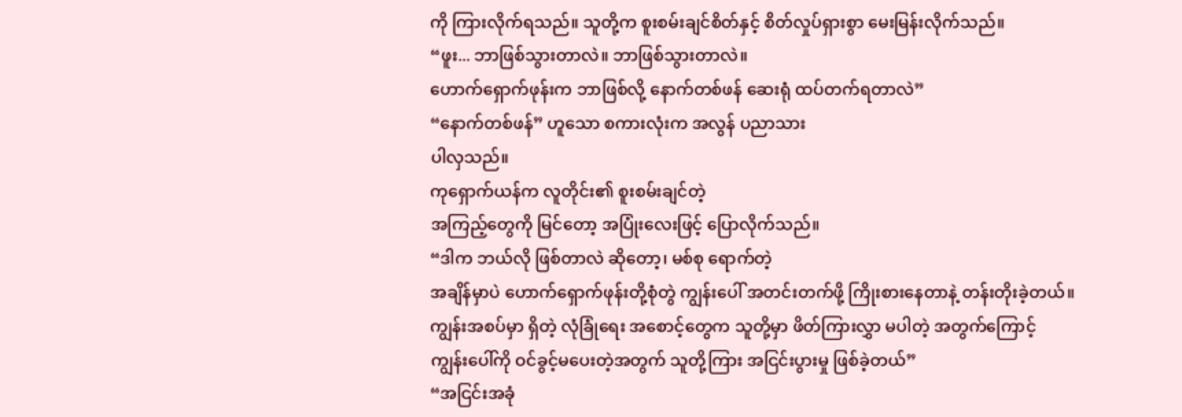ကို ကြားလိုက်ရသည်။ သူတို့က စူးစမ်းချင်စိတ်နှင့် စိတ်လှုပ်ရှားစွာ မေးမြန်းလိုက်သည်။
“ဖူး... ဘာဖြစ်သွားတာလဲ။ ဘာဖြစ်သွားတာလဲ။
ဟောက်ရှောက်ဖုန်းက ဘာဖြစ်လို့ နောက်တစ်ဖန် ဆေးရုံ ထပ်တက်ရတာလဲ”
“နောက်တစ်ဖန်” ဟူသော စကားလုံးက အလွန် ပညာသား
ပါလှသည်။
ကုရှောက်ယန်က လူတိုင်း၏ စူးစမ်းချင်တဲ့
အကြည့်တွေကို မြင်တော့ အပြုံးလေးဖြင့် ပြောလိုက်သည်။
“ဒါက ဘယ်လို ဖြစ်တာလဲ ဆိုတော့၊ မစ်စု ရောက်တဲ့
အချိန်မှာပဲ ဟောက်ရှောက်ဖုန်းတို့စုံတွဲ ကျွန်းပေါ် အတင်းတက်ဖို့ ကြိုးစားနေတာနဲ့ တန်းတိုးခဲ့တယ်။
ကျွန်းအစပ်မှာ ရှိတဲ့ လုံခြုံရေး အစောင့်တွေက သူတို့မှာ ဖိတ်ကြားလွှာ မပါတဲ့ အတွက်ကြောင့်
ကျွန်းပေါ်ကို ဝင်ခွင့်မပေးတဲ့အတွက် သူတို့ကြား အငြင်းပွားမှု ဖြစ်ခဲ့တယ်”
“အငြင်းအခုံ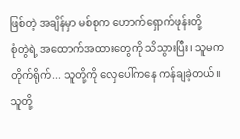ဖြစ်တဲ့ အချိန်မှာ မစ်စုက ဟောက်ရှောက်ဖုန်းတို့
စုံတွဲရဲ့ အထောက်အထားတွေကို သိသွားပြီး၊ သူမက တိုက်ရိုက်... သူတို့ကို လှေပေါ်ကနေ ကန်ချခဲ့တယ်။
သူတို့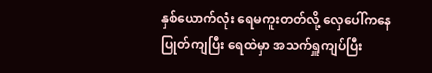နှစ်ယောက်လုံး ရေမကူးတတ်လို့ လှေပေါ်ကနေ ပြုတ်ကျပြီး ရေထဲမှာ အသက်ရှူကျပ်ပြီး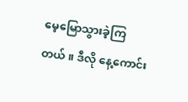မေ့မြောသွားခဲ့ကြတယ်။ ဒီလို နေ့ကောင်း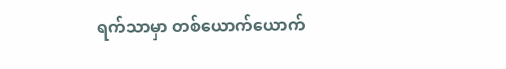ရက်သာမှာ တစ်ယောက်ယောက်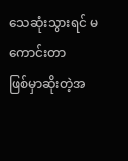သေဆုံးသွားရင် မကောင်းတာ
ဖြစ်မှာဆိုးတဲ့အ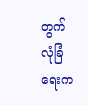တွက် လုံခြံရေးက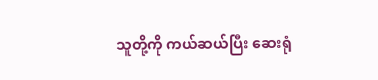သူတို့ကို ကယ်ဆယ်ပြီး ဆေးရုံ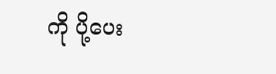ကို ပို့ပေး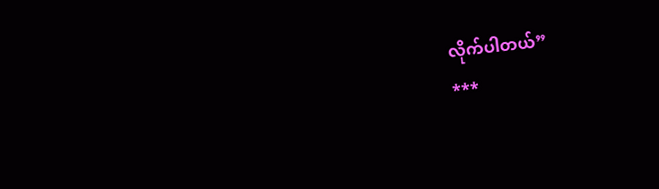လိုက်ပါတယ်”
***